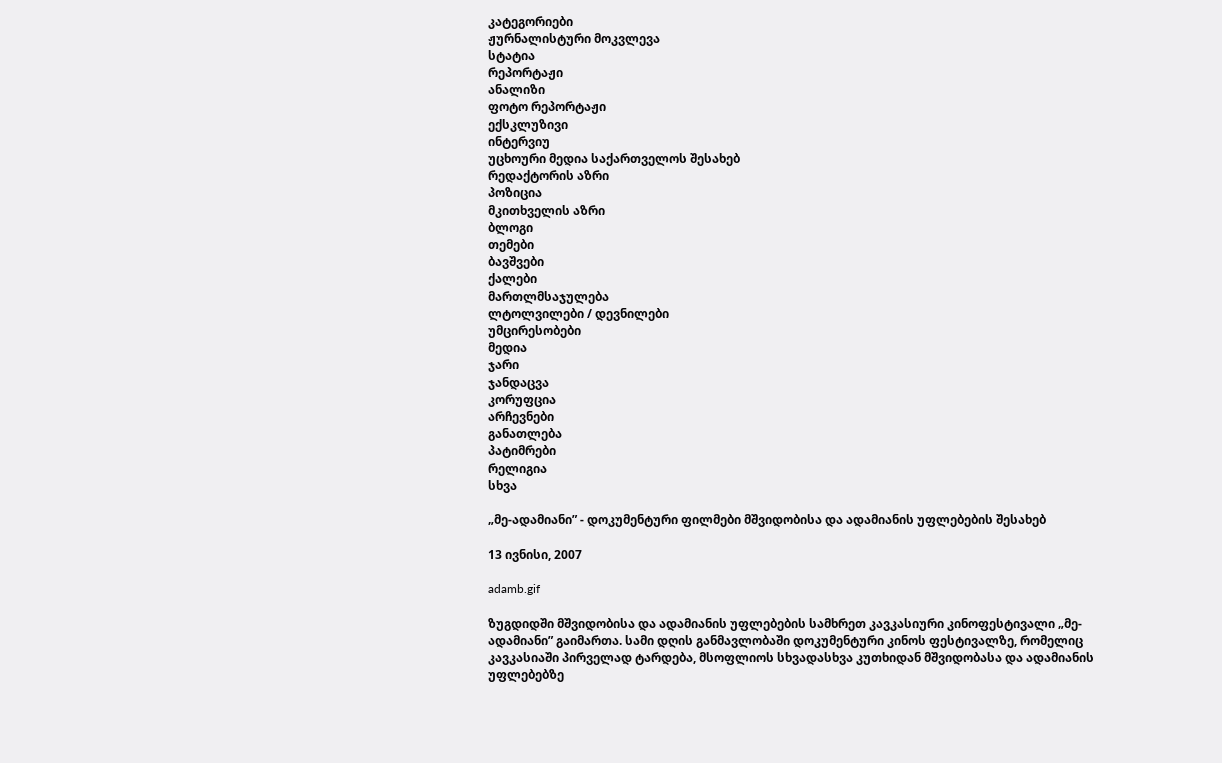კატეგორიები
ჟურნალისტური მოკვლევა
სტატია
რეპორტაჟი
ანალიზი
ფოტო რეპორტაჟი
ექსკლუზივი
ინტერვიუ
უცხოური მედია საქართველოს შესახებ
რედაქტორის აზრი
პოზიცია
მკითხველის აზრი
ბლოგი
თემები
ბავშვები
ქალები
მართლმსაჯულება
ლტოლვილები / დევნილები
უმცირესობები
მედია
ჯარი
ჯანდაცვა
კორუფცია
არჩევნები
განათლება
პატიმრები
რელიგია
სხვა

„მე-ადამიანი” - დოკუმენტური ფილმები მშვიდობისა და ადამიანის უფლებების შესახებ

13 ივნისი, 2007

adamb.gif

ზუგდიდში მშვიდობისა და ადამიანის უფლებების სამხრეთ კავკასიური კინოფესტივალი „მე-ადამიანი” გაიმართა. სამი დღის განმავლობაში დოკუმენტური კინოს ფესტივალზე, რომელიც კავკასიაში პირველად ტარდება, მსოფლიოს სხვადასხვა კუთხიდან მშვიდობასა და ადამიანის უფლებებზე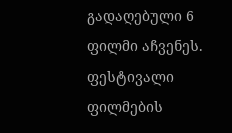გადაღებული 6 ფილმი აჩვენეს. ფესტივალი ფილმების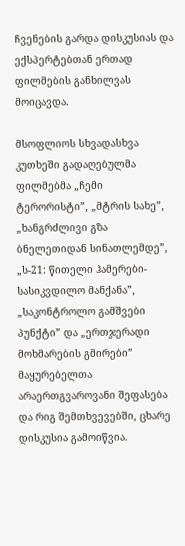ჩვენების გარდა დისკუსიას და ექსპერტებთან ერთად ფილმების განხილვას მოიცავდა.

მსოფლიოს სხვადასხვა კუთხეში გადაღებულმა ფილმებმა „ჩემი ტერორისტი”, „მტრის სახე”, „ხანგრძლივი გზა ბნელეთიდან სინათლემდე”, „ს-21: წითელი ჰამერები-სასიკვდილო მანქანა”, „საკონტროლო გამშვები პუნქტი” და „ერთჯერადი მოხმარების გმირები” მაყურებელთა არაერთგვაროვანი შეფასება და რიგ შემთხვევებში, ცხარე დისკუსია გამოიწვია.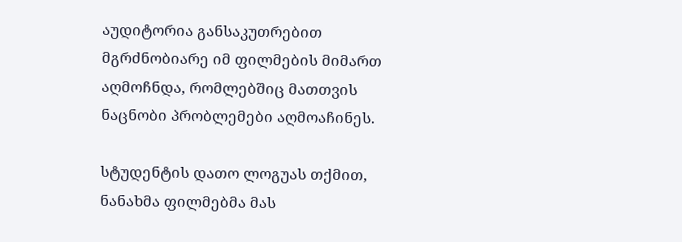აუდიტორია განსაკუთრებით მგრძნობიარე იმ ფილმების მიმართ აღმოჩნდა, რომლებშიც მათთვის ნაცნობი პრობლემები აღმოაჩინეს.

სტუდენტის დათო ლოგუას თქმით, ნანახმა ფილმებმა მას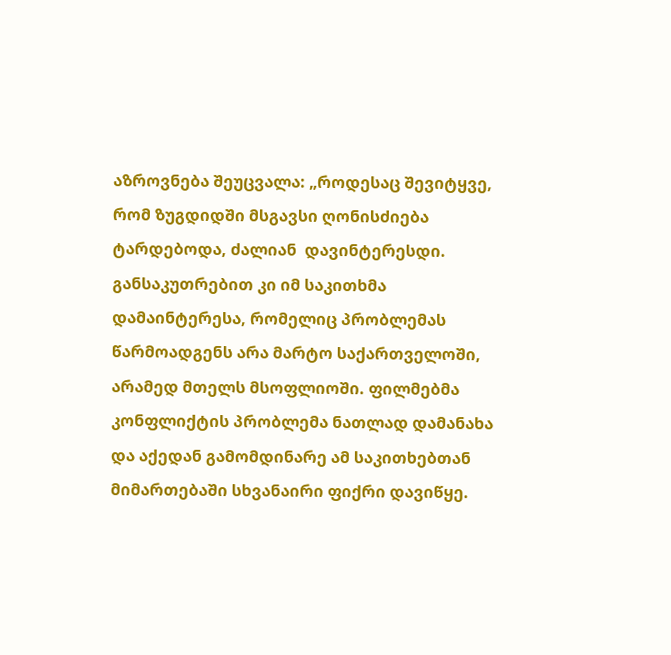აზროვნება შეუცვალა: „როდესაც შევიტყვე, რომ ზუგდიდში მსგავსი ღონისძიება ტარდებოდა, ძალიან  დავინტერესდი. განსაკუთრებით კი იმ საკითხმა დამაინტერესა, რომელიც პრობლემას წარმოადგენს არა მარტო საქართველოში, არამედ მთელს მსოფლიოში. ფილმებმა კონფლიქტის პრობლემა ნათლად დამანახა და აქედან გამომდინარე ამ საკითხებთან მიმართებაში სხვანაირი ფიქრი დავიწყე.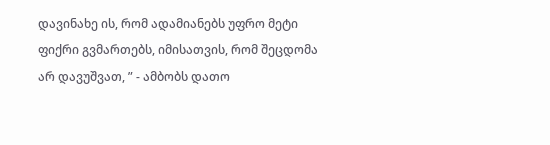დავინახე ის, რომ ადამიანებს უფრო მეტი ფიქრი გვმართებს, იმისათვის, რომ შეცდომა არ დავუშვათ, ” - ამბობს დათო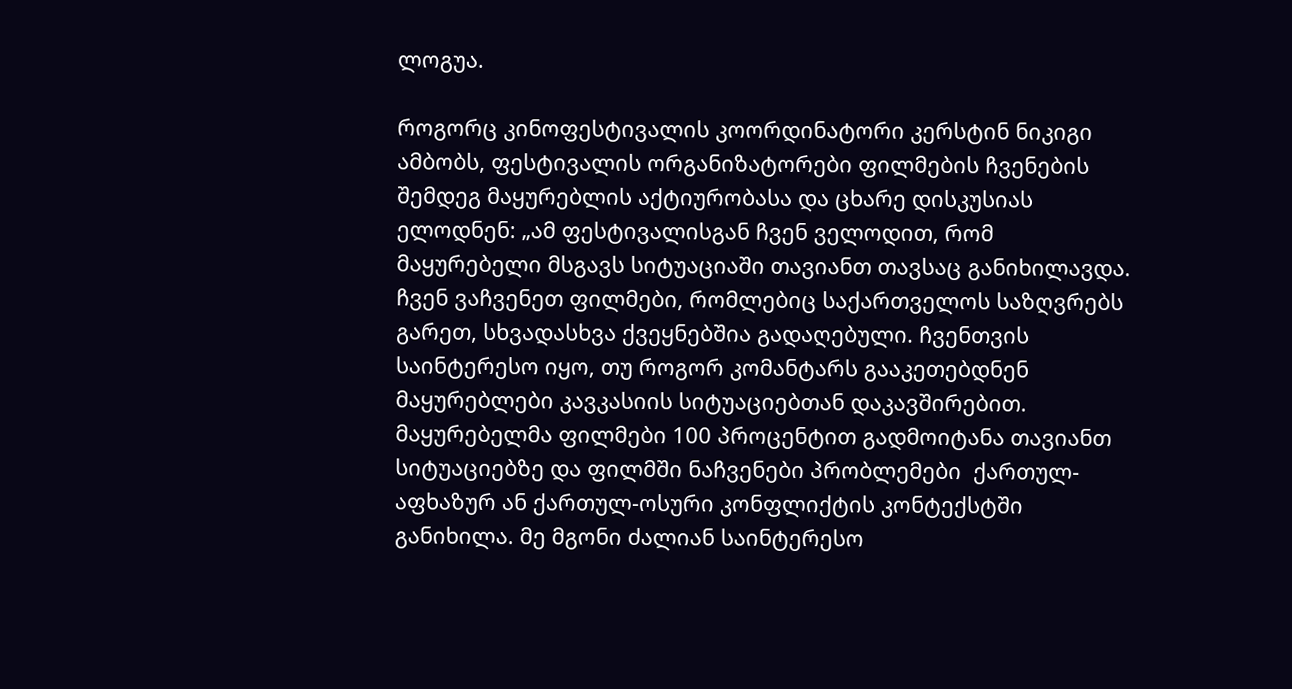ლოგუა.

როგორც კინოფესტივალის კოორდინატორი კერსტინ ნიკიგი ამბობს, ფესტივალის ორგანიზატორები ფილმების ჩვენების შემდეგ მაყურებლის აქტიურობასა და ცხარე დისკუსიას ელოდნენ: „ამ ფესტივალისგან ჩვენ ველოდით, რომ მაყურებელი მსგავს სიტუაციაში თავიანთ თავსაც განიხილავდა. ჩვენ ვაჩვენეთ ფილმები, რომლებიც საქართველოს საზღვრებს გარეთ, სხვადასხვა ქვეყნებშია გადაღებული. ჩვენთვის საინტერესო იყო, თუ როგორ კომანტარს გააკეთებდნენ მაყურებლები კავკასიის სიტუაციებთან დაკავშირებით. მაყურებელმა ფილმები 100 პროცენტით გადმოიტანა თავიანთ სიტუაციებზე და ფილმში ნაჩვენები პრობლემები  ქართულ-აფხაზურ ან ქართულ-ოსური კონფლიქტის კონტექსტში განიხილა. მე მგონი ძალიან საინტერესო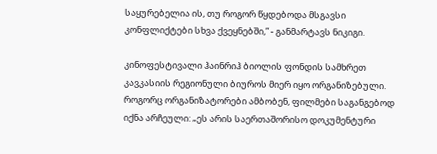საყურებელია ის, თუ როგორ წყდებოდა მსგავსი კონფლიქტები სხვა ქვეყნებში,” - განმარტავს ნიკიგი.

კინოფესტივალი ჰაინრიჰ ბიოლის ფონდის სამხრეთ კავკასიის რეგიონული ბიუროს მიერ იყო ორგანიზებული. როგორც ორგანიზატორები ამბობენ, ფილმები საგანგებოდ იქნა არჩეული: „ეს არის საერთაშორისო დოკუმენტური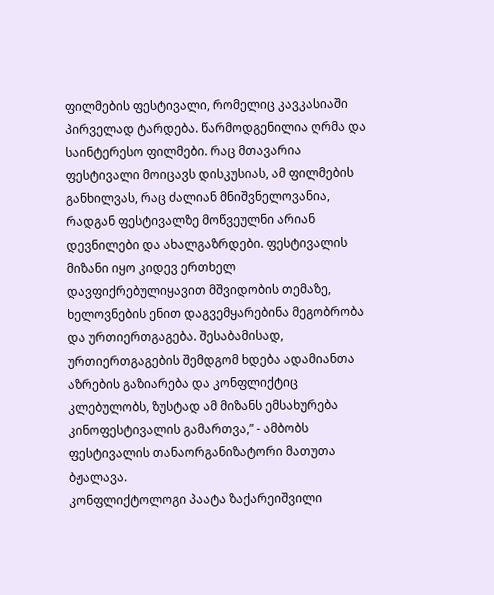ფილმების ფესტივალი, რომელიც კავკასიაში პირველად ტარდება. წარმოდგენილია ღრმა და საინტერესო ფილმები. რაც მთავარია ფესტივალი მოიცავს დისკუსიას, ამ ფილმების განხილვას, რაც ძალიან მნიშვნელოვანია, რადგან ფესტივალზე მოწვეულნი არიან  დევნილები და ახალგაზრდები. ფესტივალის მიზანი იყო კიდევ ერთხელ დავფიქრებულიყავით მშვიდობის თემაზე, ხელოვნების ენით დაგვემყარებინა მეგობრობა და ურთიერთგაგება. შესაბამისად, ურთიერთგაგების შემდგომ ხდება ადამიანთა აზრების გაზიარება და კონფლიქტიც კლებულობს, ზუსტად ამ მიზანს ემსახურება კინოფესტივალის გამართვა,” - ამბობს ფესტივალის თანაორგანიზატორი მათუთა ბჟალავა.
კონფლიქტოლოგი პაატა ზაქარეიშვილი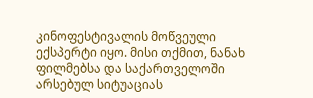კინოფესტივალის მოწვეული ექსპერტი იყო. მისი თქმით, ნანახ ფილმებსა და საქართველოში არსებულ სიტუაციას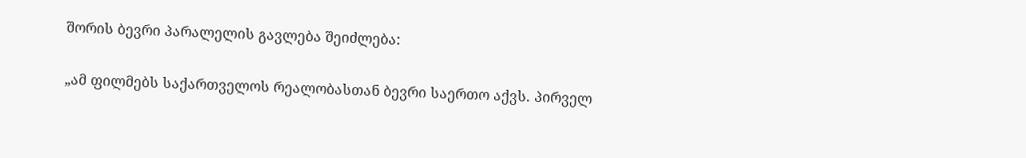შორის ბევრი პარალელის გავლება შეიძლება:

„ამ ფილმებს საქართველოს რეალობასთან ბევრი საერთო აქვს. პირველ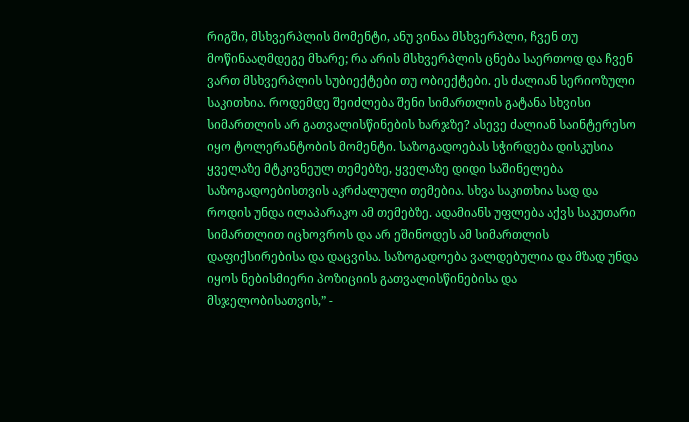რიგში, მსხვერპლის მომენტი, ანუ ვინაა მსხვერპლი, ჩვენ თუ მოწინააღმდეგე მხარე; რა არის მსხვერპლის ცნება საერთოდ და ჩვენ ვართ მსხვერპლის სუბიექტები თუ ობიექტები. ეს ძალიან სერიოზული საკითხია. როდემდე შეიძლება შენი სიმართლის გატანა სხვისი სიმართლის არ გათვალისწინების ხარჯზე? ასევე ძალიან საინტერესო იყო ტოლერანტობის მომენტი. საზოგადოებას სჭირდება დისკუსია ყველაზე მტკივნეულ თემებზე, ყველაზე დიდი საშინელება საზოგადოებისთვის აკრძალული თემებია. სხვა საკითხია სად და როდის უნდა ილაპარაკო ამ თემებზე. ადამიანს უფლება აქვს საკუთარი სიმართლით იცხოვროს და არ ეშინოდეს ამ სიმართლის დაფიქსირებისა და დაცვისა. საზოგადოება ვალდებულია და მზად უნდა იყოს ნებისმიერი პოზიციის გათვალისწინებისა და მსჯელობისათვის,” -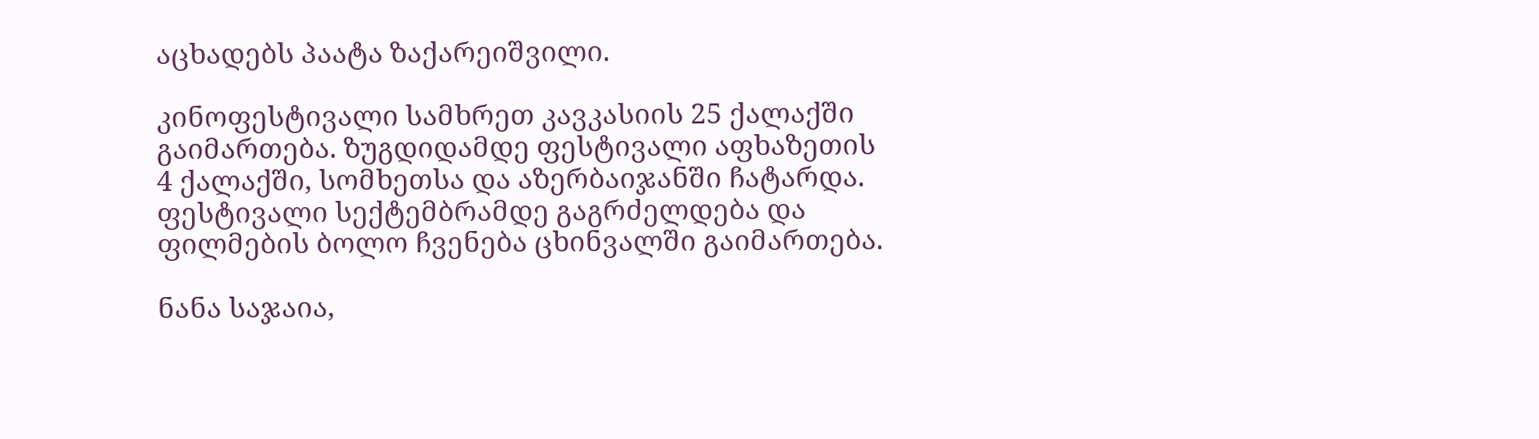აცხადებს პაატა ზაქარეიშვილი.

კინოფესტივალი სამხრეთ კავკასიის 25 ქალაქში გაიმართება. ზუგდიდამდე ფესტივალი აფხაზეთის 4 ქალაქში, სომხეთსა და აზერბაიჯანში ჩატარდა. ფესტივალი სექტემბრამდე გაგრძელდება და ფილმების ბოლო ჩვენება ცხინვალში გაიმართება.

ნანა საჯაია,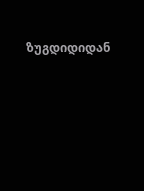ზუგდიდიდან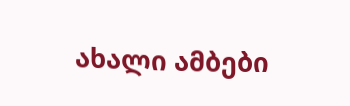ახალი ამბები